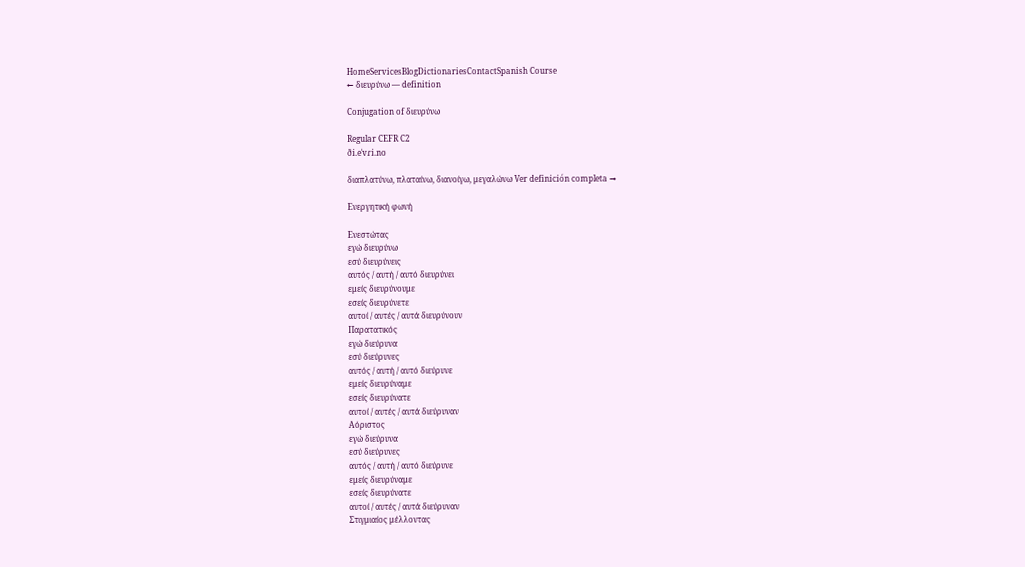HomeServicesBlogDictionariesContactSpanish Course
← διευρύνω — definition

Conjugation of διευρύνω

Regular CEFR C2
ði.eˈvɾi.no

διαπλατύνω, πλαταίνω, διανοίγω, μεγαλώνω Ver definición completa →

Ενεργητική φωνή

Ενεστώτας
εγώ διευρύνω
εσύ διευρύνεις
αυτός / αυτή / αυτό διευρύνει
εμείς διευρύνουμε
εσείς διευρύνετε
αυτοί / αυτές / αυτά διευρύνουν
Παρατατικός
εγώ διεύρυνα
εσύ διεύρυνες
αυτός / αυτή / αυτό διεύρυνε
εμείς διευρύναμε
εσείς διευρύνατε
αυτοί / αυτές / αυτά διεύρυναν
Αόριστος
εγώ διεύρυνα
εσύ διεύρυνες
αυτός / αυτή / αυτό διεύρυνε
εμείς διευρύναμε
εσείς διευρύνατε
αυτοί / αυτές / αυτά διεύρυναν
Στιγμιαίος μέλλοντας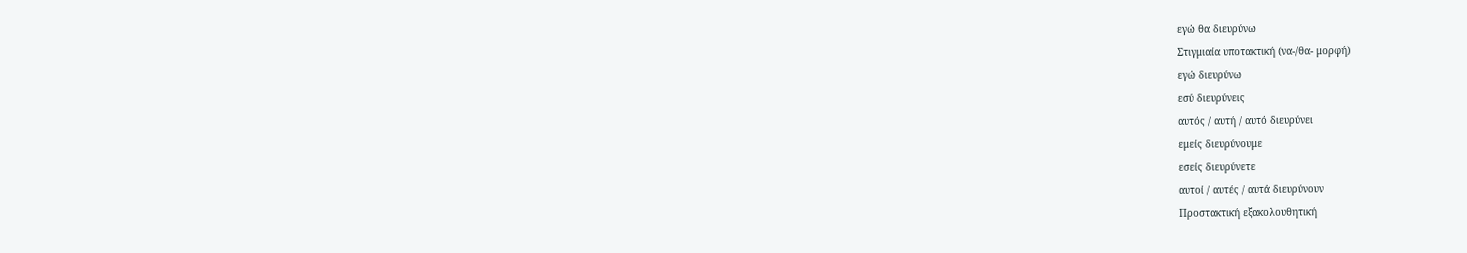εγώ θα διευρύνω
Στιγμιαία υποτακτική (να-/θα- μορφή)
εγώ διευρύνω
εσύ διευρύνεις
αυτός / αυτή / αυτό διευρύνει
εμείς διευρύνουμε
εσείς διευρύνετε
αυτοί / αυτές / αυτά διευρύνουν
Προστακτική εξακολουθητική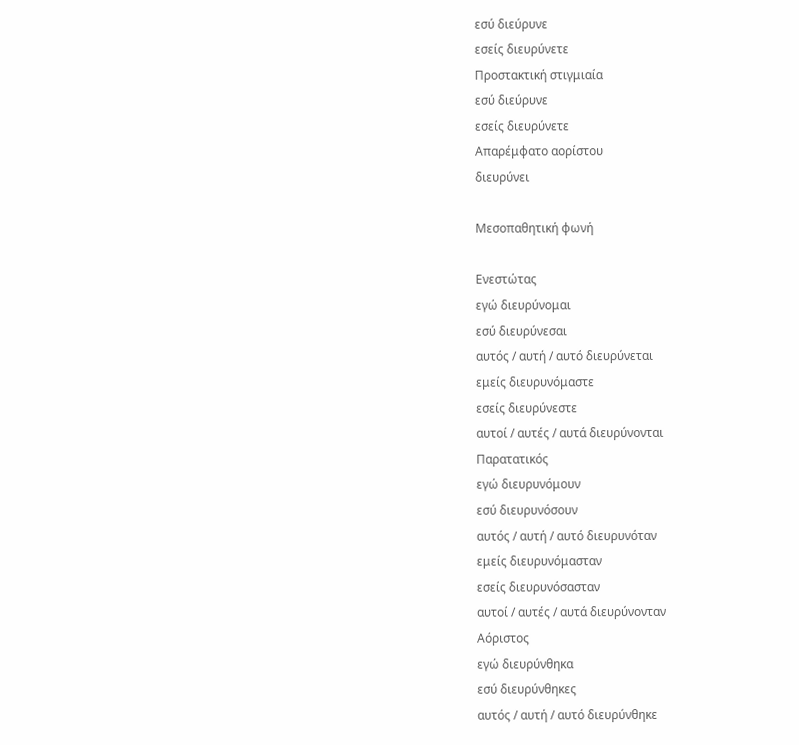εσύ διεύρυνε
εσείς διευρύνετε
Προστακτική στιγμιαία
εσύ διεύρυνε
εσείς διευρύνετε
Απαρέμφατο αορίστου
διευρύνει

Μεσοπαθητική φωνή

Ενεστώτας
εγώ διευρύνομαι
εσύ διευρύνεσαι
αυτός / αυτή / αυτό διευρύνεται
εμείς διευρυνόμαστε
εσείς διευρύνεστε
αυτοί / αυτές / αυτά διευρύνονται
Παρατατικός
εγώ διευρυνόμουν
εσύ διευρυνόσουν
αυτός / αυτή / αυτό διευρυνόταν
εμείς διευρυνόμασταν
εσείς διευρυνόσασταν
αυτοί / αυτές / αυτά διευρύνονταν
Αόριστος
εγώ διευρύνθηκα
εσύ διευρύνθηκες
αυτός / αυτή / αυτό διευρύνθηκε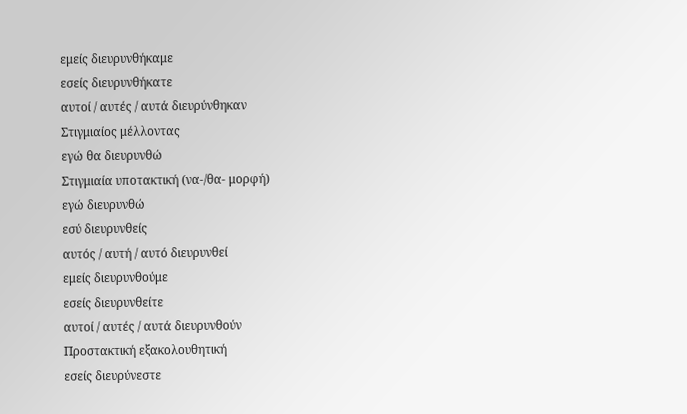εμείς διευρυνθήκαμε
εσείς διευρυνθήκατε
αυτοί / αυτές / αυτά διευρύνθηκαν
Στιγμιαίος μέλλοντας
εγώ θα διευρυνθώ
Στιγμιαία υποτακτική (να-/θα- μορφή)
εγώ διευρυνθώ
εσύ διευρυνθείς
αυτός / αυτή / αυτό διευρυνθεί
εμείς διευρυνθούμε
εσείς διευρυνθείτε
αυτοί / αυτές / αυτά διευρυνθούν
Προστακτική εξακολουθητική
εσείς διευρύνεστε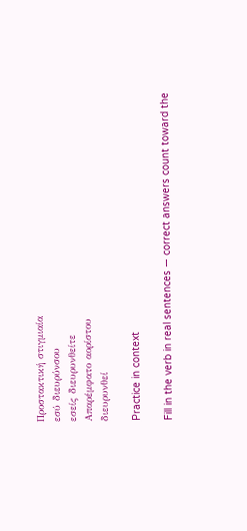Προστακτική στιγμιαία
εσύ διευρύνσου
εσείς διευρυνθείτε
Απαρέμφατο αορίστου
διευρυνθεί

Practice in context

Fill in the verb in real sentences — correct answers count toward the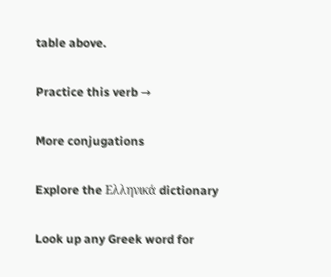table above.

Practice this verb →

More conjugations

Explore the Ελληνικά dictionary

Look up any Greek word for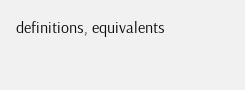definitions, equivalents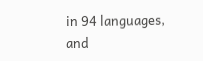in 94 languages, and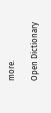more.

Open Dictionary